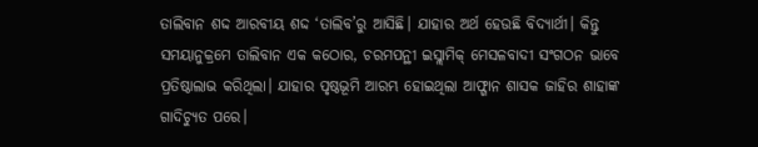ତାଲିବାନ ଶଦ୍ଦ ଆରବୀୟ ଶଦ୍ଦ ‘ତାଲିବ’ରୁ ଆସିଛି। ଯାହାର ଅର୍ଥ ହେଉଛି ବିଦ୍ୟାର୍ଥୀ। କିନ୍ତୁ ସମୟାନୁକ୍ରମେ ତାଲିବାନ ଏକ କଠୋର, ଚରମପନ୍ଥୀ ଇସ୍ଲାମିକ୍ ମେସଳବାଦୀ ସଂଗଠନ ଭାବେ ପ୍ରତିଷ୍ଠାଲାଭ କରିଥିଲା। ଯାହାର ପୃଷ୍ଠଭୂମି ଆରମ୍ଭ ହୋଇଥିଲା ଆଫ୍ଗାନ ଶାସକ ଜାହିର ଶାହାଙ୍କ ଗାଦିଚ୍ୟୁତ ପରେ।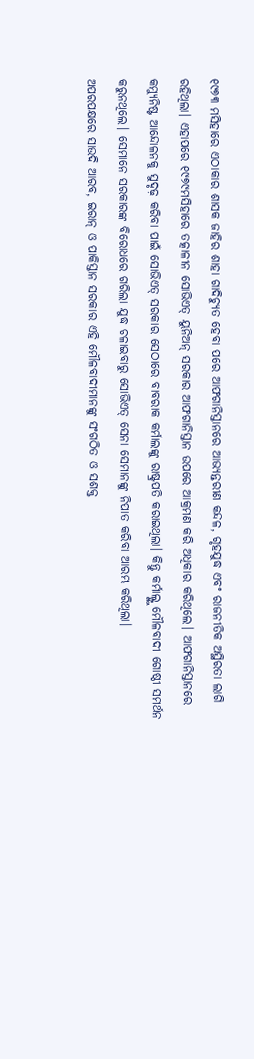୧୯୭୩ ମସିହାରେ ଏଠାକାର ଶାସକ ଜାହିର ଶାହା ଗାଦିଚ୍ୟୁତ ହେବା ପରେ ଆଫଗାନିସ୍ତାନରେ ଆଭ୍ୟନ୍ତରୀଣ କନ୍ଦଳ, ଗୃହଯୁଦ୍ଧ ଏବଂ ରାଜନୀତିକ ଅସ୍ଥିରତା ଲାଗି ରହିଥିଲା। ଏହାପରେ ୧୯୭୯ମସିହାରେ ତତ୍କାଳୀନ ସୋଭିଏତ୍ ୟୁନିଅନ୍ ସରକାର ଆଫଗାନିସ୍ତାନ ଉପରେ ଆକ୍ରମଣ କରି ଅଧିକାର କରିଥିଲେ। ଆଫଗାନିସ୍ତାନରେ କମ୍ୟୁନିଷ୍ଟ ଆନ୍ଦୋଳନକୁ ସୁଦୃଢ଼ କରିବା ପାଇଁ ସୋଭିଏତ୍ ସରକାର ସେଠାରେ ବାବରାକ କର୍ମାଲଙ୍କୁ ରାଷ୍ଟ୍ରପତି କରାଇଥିଲା। କିନ୍ତୁ କର୍ମାଲ୍ଙ୍କୁ ମୌଳବାଦୀ ଗୋଷ୍ଠୀ ସମର୍ଥନ କରୁନଥିଲେ। ସେମାନେ ସରକାରଙ୍କ ବିରୋଧରେ ଗରିଲା ଯୁଦ୍ଧ ଚଳାଇବାରୁ ସୋଭିଏତ୍ ସେନା ସେମାନଙ୍କୁ ନିପାତ କରିବା ଆରମ୍ଭ କରିଥିଲା।
ଅପରପକ୍ଷରେ ସାଉଦି ଆରବ, ଇରାନ୍ ଓ ପାକିସ୍ତାନ ସରକାର ଏହି ମୌଳବାଦୀମାନଙ୍କୁ ସଂଗଠିତ ଓ ସଶକ୍ତ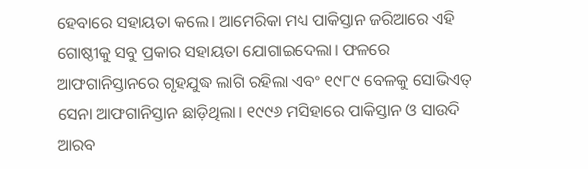ହେବାରେ ସହାୟତା କଲେ। ଆମେରିକା ମଧ୍ୟ ପାକିସ୍ତାନ ଜରିଆରେ ଏହି ଗୋଷ୍ଠୀକୁ ସବୁ ପ୍ରକାର ସହାୟତା ଯୋଗାଇଦେଲା। ଫଳରେ ଆଫଗାନିସ୍ତାନରେ ଗୃହଯୁଦ୍ଧ ଲାଗି ରହିଲା ଏବଂ ୧୯୮୯ ବେଳକୁ ସୋଭିଏତ୍ ସେନା ଆଫଗାନିସ୍ତାନ ଛାଡ଼ିଥିଲା। ୧୯୯୬ ମସିହାରେ ପାକିସ୍ତାନ ଓ ସାଉଦି ଆରବ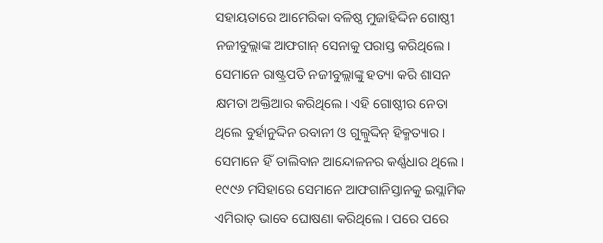ସହାୟତାରେ ଆମେରିକା ବଳିଷ୍ଠ ମୁଜାହିଦ୍ଦିନ ଗୋଷ୍ଠୀ ନଜୀବୁଲ୍ଲାଙ୍କ ଆଫଗାନ୍ ସେନାକୁ ପରାସ୍ତ କରିଥିଲେ। ସେମାନେ ରାଷ୍ଟ୍ରପତି ନଜୀବୁଲ୍ଲାଙ୍କୁ ହତ୍ୟା କରି ଶାସନ କ୍ଷମତା ଅକ୍ତିଆର କରିଥିଲେ। ଏହି ଗୋଷ୍ଠୀର ନେତା ଥିଲେ ବୁର୍ହାନୁଦ୍ଦିନ ରବାନୀ ଓ ଗୁଲ୍ବୁଦ୍ଦିନ୍ ହିକ୍ମତ୍ୟାର। ସେମାନେ ହିଁ ତାଲିବାନ ଆନ୍ଦୋଳନର କର୍ଣ୍ଣଧାର ଥିଲେ। ୧୯୯୬ ମସିହାରେ ସେମାନେ ଆଫଗାନିସ୍ତାନକୁ ଇସ୍ଲାମିକ ଏମିରାତ୍ ଭାବେ ଘୋଷଣା କରିଥିଲେ। ପରେ ପରେ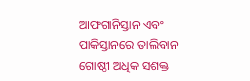ଆଫଗାନିସ୍ତାନ ଏବଂ ପାକିସ୍ତାନରେ ତାଲିବାନ ଗୋଷ୍ଠୀ ଅଧିକ ସଶକ୍ତ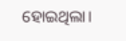ହୋଇଥିଲା।